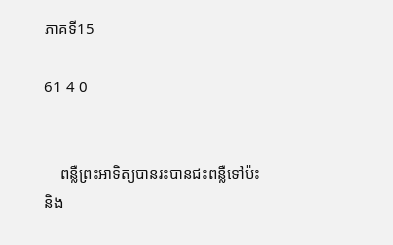ភាគទី15

61 4 0


    ពន្លឺព្រះអាទិត្យបានរះបានជះពន្លឺទៅប៉ះនិង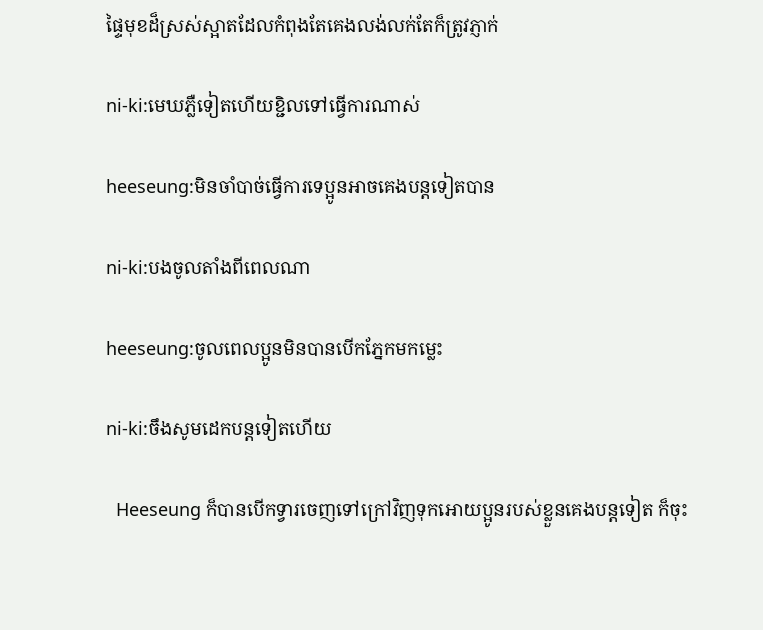ផ្ទៃមុខដ៏ស្រស់ស្អាតដែលកំពុងតែគេងលង់លក់តែក៏ត្រូវភ្ញាក់

ni-ki:មេឃភ្លឺទៀតហើយខ្ជិលទៅធ្វើការណាស់

heeseung:មិនចាំបាច់ធ្វើការទេប្អូនអាចគេងបន្តទៀតបាន

ni-ki:បងចូលតាំងពីពេលណា

heeseung:ចូលពេលប្អូនមិនបានបើកភ្នែកមកម្លេះ

ni-ki:ចឹងសូមដេកបន្តទៀតហើយ

  Heeseung ក៏បានបើកទ្វារចេញទៅក្រៅវិញទុកអោយប្អូនរបស់ខ្លួនគេងបន្តទៀត ក៏ចុះ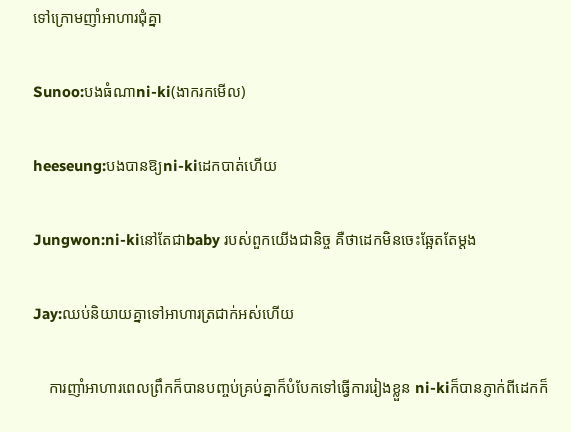ទៅក្រោមញាំអាហារជុំគ្នា

Sunoo:បងធំណាni-ki(ងាករកមើល)

heeseung:បងបានឱ្យni-kiដេកបាត់ហើយ

Jungwon:ni-kiនៅតែជាbaby របស់ពួកយើងជានិច្ច គឺថាដេកមិនចេះឆ្អែតតែម្តង

Jay:ឈប់និយាយគ្នាទៅអាហារត្រជាក់អស់ហើយ

    ការញាំអាហារពេលព្រឹកក៏បានបញ្ចប់គ្រប់គ្នាក៏បំបែកទៅធ្វើការរៀងខ្លួន ni-kiក៏បានភ្ញាក់ពីដេកក៏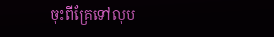ចុះពីគ្រែទៅលុប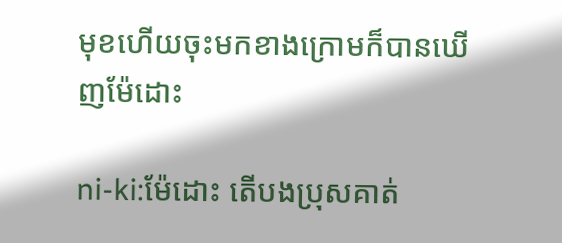មុខហើយចុះមកខាងក្រោមក៏បានឃើញម៉ែដោះ

ni-ki:ម៉ែដោះ តើបងប្រុសគាត់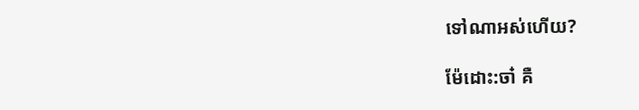ទៅណាអស់ហើយ?

ម៉ែដោះ:ចា៎ គឺ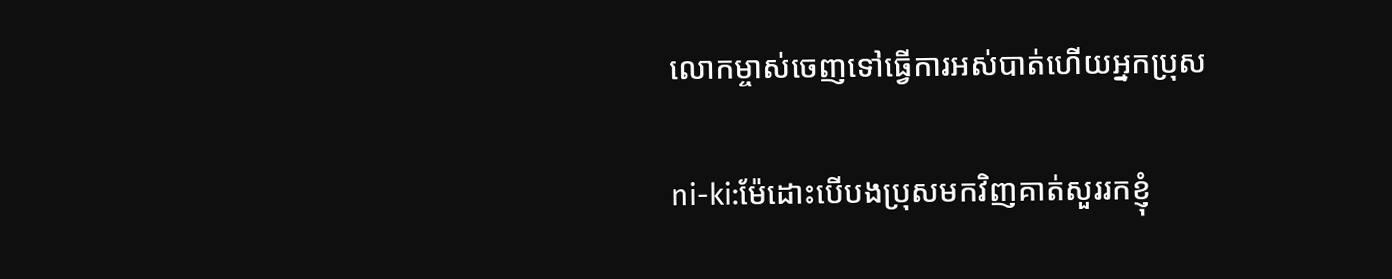លោកម្ចាស់ចេញទៅធ្វើការអស់បាត់ហើយអ្នកប្រុស

ni-ki:ម៉ែដោះបើបងប្រុសមកវិញគាត់សួររកខ្ញុំ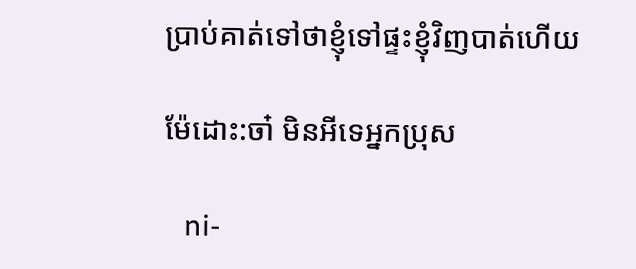ប្រាប់គាត់ទៅថាខ្ញុំទៅផ្ទះខ្ញុំវិញបាត់ហើយ

ម៉ែដោះ:ចា៎ មិនអីទេអ្នកប្រុស

   ni-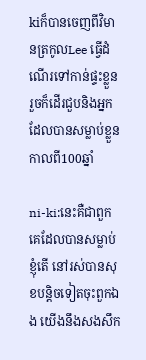kiក៏បានចេញពីវិមានត្រកូលLee ធ្វើដំណើរទៅកាន់ផ្ទះខ្លួន រួចក៏ដើរជួបនិងអ្នកដែលបានសម្លាប់ខ្លួនកាលពី100ឆ្នាំ

ni-ki:នេះគឺជាពួកគេដែលបានសម្លាប់ខ្ញុំតើ នៅរស់បានសុខបន្តិចទៀតចុះពួកឯង យើងនឹងសងសឹក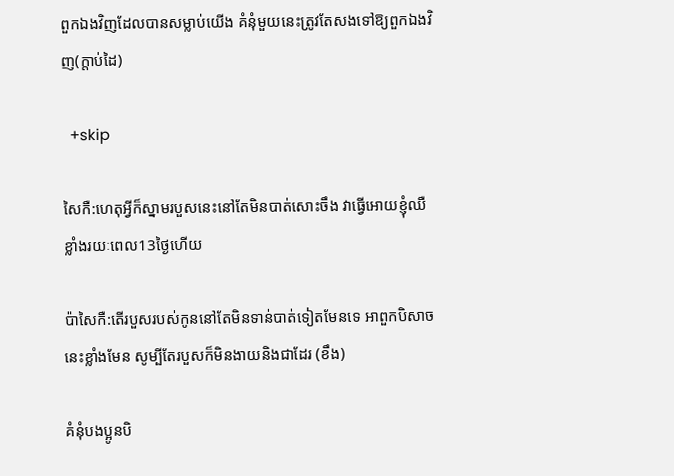ពួកឯងវិញដែលបានសម្លាប់យើង គំនុំមួយនេះត្រូវតែសងទៅឱ្យពួកឯងវិញ(ក្តាប់ដៃ)

  +skip

សៃកឺ:ហេតុអ្វីក៏ស្នាមរបួសនេះនៅតែមិនបាត់សោះចឹង វាធ្វើអោយខ្ញុំឈឺខ្លាំងរយៈពេល13ថ្ងៃហើយ

ប៉ាសៃកឺ:តើរបួសរបស់កូននៅតែមិនទាន់បាត់ទៀតមែនទេ អាពួកបិសាចនេះខ្លាំងមែន សូម្បីតែរបួសក៏មិនងាយនិងជាដែរ (ខឹង)

គំនុំបងប្អូនបិ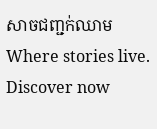សាចជញ្ជក់ឈាម Where stories live. Discover now